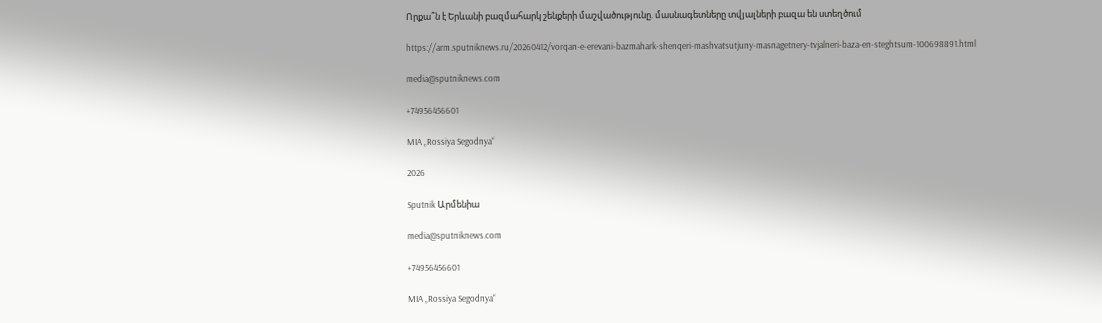Որքա՞ն է Երևանի բազմահարկ շենքերի մաշվածությունը. մասնագետները տվյալների բազա են ստեղծում

https://arm.sputniknews.ru/20260412/vorqan-e-erevani-bazmahark-shenqeri-mashvatsutjuny-masnagetnery-tvjalneri-baza-en-steghtsum-100698891.html

media@sputniknews.com

+74956456601

MIA „Rossiya Segodnya“

2026

Sputnik Արմենիա

media@sputniknews.com

+74956456601

MIA „Rossiya Segodnya“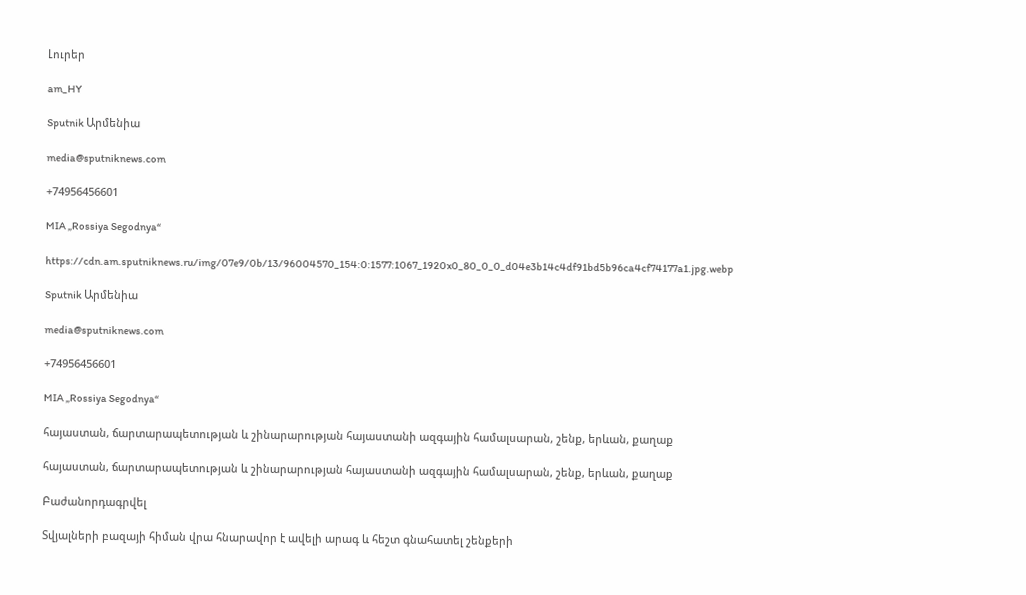Լուրեր

am_HY

Sputnik Արմենիա

media@sputniknews.com

+74956456601

MIA „Rossiya Segodnya“

https://cdn.am.sputniknews.ru/img/07e9/0b/13/96004570_154:0:1577:1067_1920x0_80_0_0_d04e3b14c4df91bd5b96ca4cf74177a1.jpg.webp

Sputnik Արմենիա

media@sputniknews.com

+74956456601

MIA „Rossiya Segodnya“

հայաստան, ճարտարապետության և շինարարության հայաստանի ազգային համալսարան, շենք, երևան, քաղաք

հայաստան, ճարտարապետության և շինարարության հայաստանի ազգային համալսարան, շենք, երևան, քաղաք

Բաժանորդագրվել

Տվյալների բազայի հիման վրա հնարավոր է ավելի արագ և հեշտ գնահատել շենքերի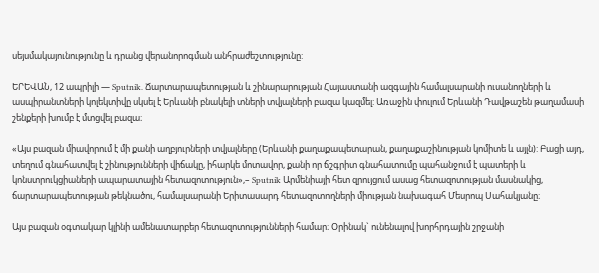սեյսմակայունությունը և դրանց վերանորոգման անհրաժեշտությունը:

ԵՐԵՎԱՆ, 12 ապրիլի — Sputnik. Ճարտարապետության և շինարարության Հայաստանի ազգային համալսարանի ուսանողների և ասպիրանտների կոլեկտիվը սկսել է Երևանի բնակելի տների տվյալների բազա կազմել: Առաջին փուլում Երևանի Դավթաշեն թաղամասի շենքերի խումբ է մտցվել բազա։

«Այս բազան միավորում է մի քանի աղբյուրների տվյալները (Երևանի քաղաքապետարան, քաղաքաշինության կոմիտե և այլն): Բացի այդ, տեղում գնահատվել է շինությունների վիճակը, իհարկե մոտավոր, քանի որ ճշգրիտ գնահատումը պահանջում է պատերի և կոնստրուկցիաների ապարատային հետազոտություն»,– Sputnik Արմենիայի հետ զրույցում ասաց հետազոտության մասնակից, ճարտարապետության թեկնածու, համալսարանի Երիտասարդ հետազոտողների միության նախագահ Մեսրոպ Սահակյանը։

Այս բազան օգտակար կլինի ամենատարբեր հետազոտությունների համար։ Օրինակ` ունենալով խորհրդային շրջանի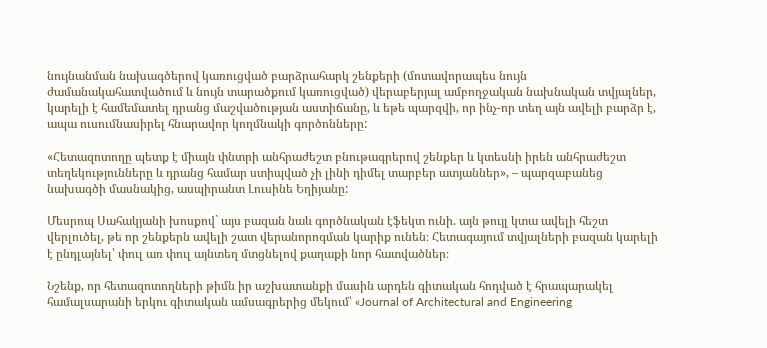նույնանման նախագծերով կառուցված բարձրահարկ շենքերի (մոտավորապես նույն ժամանակահատվածում և նույն տարածքում կառուցված) վերաբերյալ ամբողջական նախնական տվյալներ, կարելի է համեմատել դրանց մաշվածության աստիճանը, և եթե պարզվի, որ ինչ-որ տեղ այն ավելի բարձր է, ապա ուսումնասիրել հնարավոր կողմնակի գործոնները:

«Հետազոտողը պետք է միայն փնտրի անհրաժեշտ բնութագրերով շենքեր և կտեսնի իրեն անհրաժեշտ տեղեկությունները և դրանց համար ստիպված չի լինի դիմել տարբեր ատյաններ», – պարզաբանեց նախագծի մասնակից, ասպիրանտ Լուսինե Եղիյանը:

Մեսրոպ Սահակյանի խոսքով` այս բազան նաև գործնական էֆեկտ ունի. այն թույլ կտա ավելի հեշտ վերլուծել, թե որ շենքերն ավելի շատ վերանորոգման կարիք ունեն։ Հետագայում տվյալների բազան կարելի է ընդլայնել՝ փուլ առ փուլ այնտեղ մտցնելով քաղաքի նոր հատվածներ։

Նշենք, որ հետազոտողների թիմն իր աշխատանքի մասին արդեն գիտական հոդված է հրապարակել համալսարանի երկու գիտական ամսագրերից մեկում՝ «Journal of Architectural and Engineering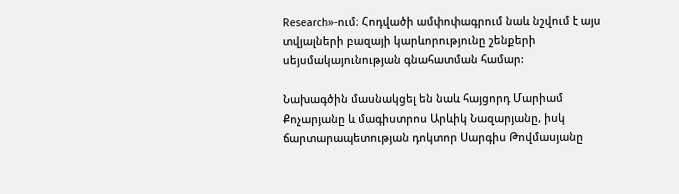Research»-ում։ Հոդվածի ամփոփագրում նաև նշվում է այս տվյալների բազայի կարևորությունը շենքերի սեյսմակայունության գնահատման համար:

Նախագծին մասնակցել են նաև հայցորդ Մարիամ Քոչարյանը և մագիստրոս Արևիկ Նազարյանը, իսկ ճարտարապետության դոկտոր Սարգիս Թովմասյանը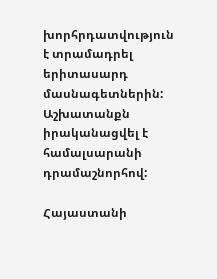խորհրդատվություն է տրամադրել երիտասարդ մասնագետներին: Աշխատանքն իրականացվել է համալսարանի դրամաշնորհով:

Հայաստանի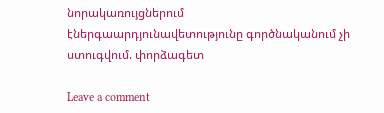նորակառույցներում էներգաարդյունավետությունը գործնականում չի ստուգվում. փորձագետ

Leave a comment